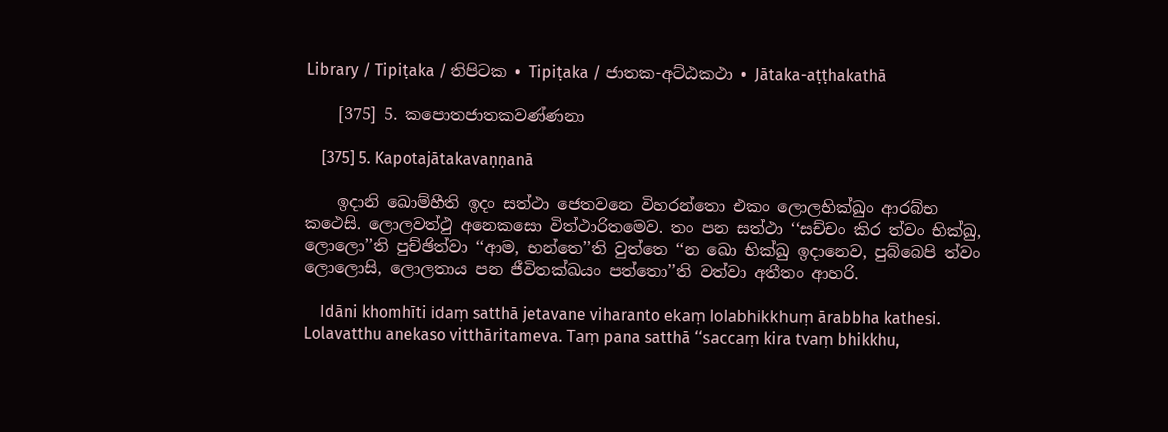Library / Tipiṭaka / තිපිටක • Tipiṭaka / ජාතක-අට්‌ඨකථා • Jātaka-aṭṭhakathā

    [375] 5. කපොතජාතකවණ්‌ණනා

    [375] 5. Kapotajātakavaṇṇanā

    ඉදානි ඛොම්‌හීති ඉදං සත්‌ථා ජෙතවනෙ විහරන්‌තො එකං ලොලභික්‌ඛුං ආරබ්‌භ කථෙසි. ලොලවත්‌ථු අනෙකසො විත්‌ථාරිතමෙව. තං පන සත්‌ථා ‘‘සච්‌චං කිර ත්‌වං භික්‌ඛු, ලොලො’’ති පුච්‌ඡිත්‌වා ‘‘ආම, භන්‌තෙ’’ති වුත්‌තෙ ‘‘න ඛො භික්‌ඛු ඉදානෙව, පුබ්‌බෙපි ත්‌වං ලොලොසි, ලොලතාය පන ජීවිතක්‌ඛයං පත්‌තො’’ති වත්‌වා අතීතං ආහරි.

    Idāni khomhīti idaṃ satthā jetavane viharanto ekaṃ lolabhikkhuṃ ārabbha kathesi. Lolavatthu anekaso vitthāritameva. Taṃ pana satthā ‘‘saccaṃ kira tvaṃ bhikkhu,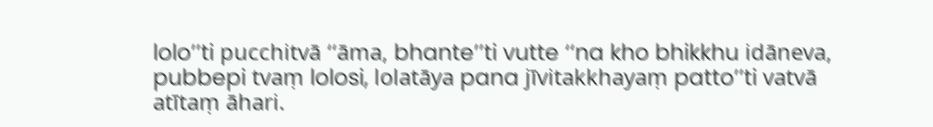lolo’’ti pucchitvā ‘‘āma, bhante’’ti vutte ‘‘na kho bhikkhu idāneva, pubbepi tvaṃ lolosi, lolatāya pana jīvitakkhayaṃ patto’’ti vatvā atītaṃ āhari.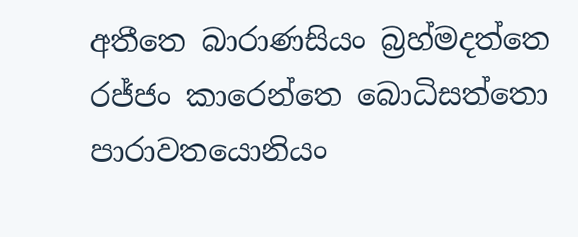අතීතෙ බාරාණසියං බ්‍රහ්‌මදත්‌තෙ රජ්‌ජං කාරෙන්‌තෙ බොධිසත්‌තො පාරාවතයොනියං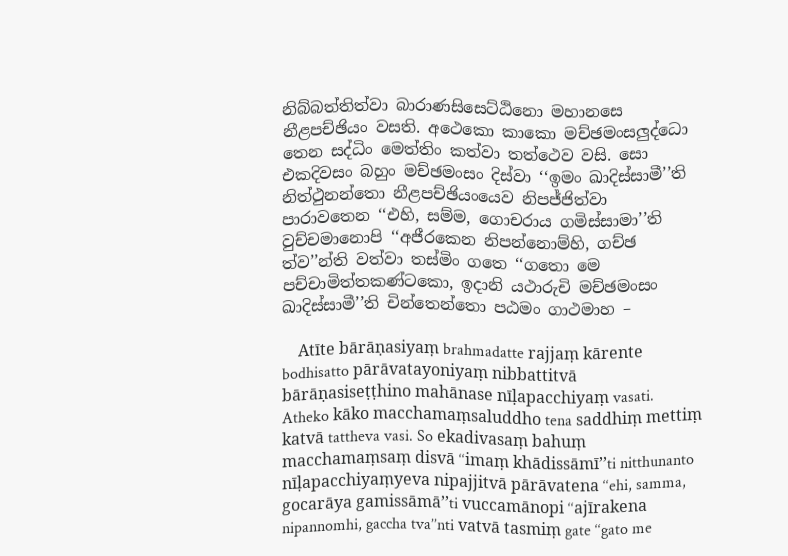නිබ්‌බත්‌තිත්‌වා බාරාණසිසෙට්‌ඨිනො මහානසෙ නීළපච්‌ඡියං වසති. අථෙකො කාකො මච්‌ඡමංසලුද්‌ධො තෙන සද්‌ධිං මෙත්‌තිං කත්‌වා තත්‌ථෙව වසි. සො එකදිවසං බහුං මච්‌ඡමංසං දිස්‌වා ‘‘ඉමං ඛාදිස්‌සාමී’’ති නිත්‌ථුනන්‌තො නීළපච්‌ඡියංයෙව නිපජ්‌ජිත්‌වා පාරාවතෙන ‘‘එහි, සම්‌ම, ගොචරාය ගමිස්‌සාමා’’ති වුච්‌චමානොපි ‘‘අජීරකෙන නිපන්‌නොම්‌හි, ගච්‌ඡ ත්‌ව’’න්‌ති වත්‌වා තස්‌මිං ගතෙ ‘‘ගතො මෙ පච්‌චාමිත්‌තකණ්‌ටකො, ඉදානි යථාරුචි මච්‌ඡමංසං ඛාදිස්‌සාමී’’ති චින්‌තෙන්‌තො පඨමං ගාථමාහ –

    Atīte bārāṇasiyaṃ brahmadatte rajjaṃ kārente bodhisatto pārāvatayoniyaṃ nibbattitvā bārāṇasiseṭṭhino mahānase nīḷapacchiyaṃ vasati. Atheko kāko macchamaṃsaluddho tena saddhiṃ mettiṃ katvā tattheva vasi. So ekadivasaṃ bahuṃ macchamaṃsaṃ disvā ‘‘imaṃ khādissāmī’’ti nitthunanto nīḷapacchiyaṃyeva nipajjitvā pārāvatena ‘‘ehi, samma, gocarāya gamissāmā’’ti vuccamānopi ‘‘ajīrakena nipannomhi, gaccha tva’’nti vatvā tasmiṃ gate ‘‘gato me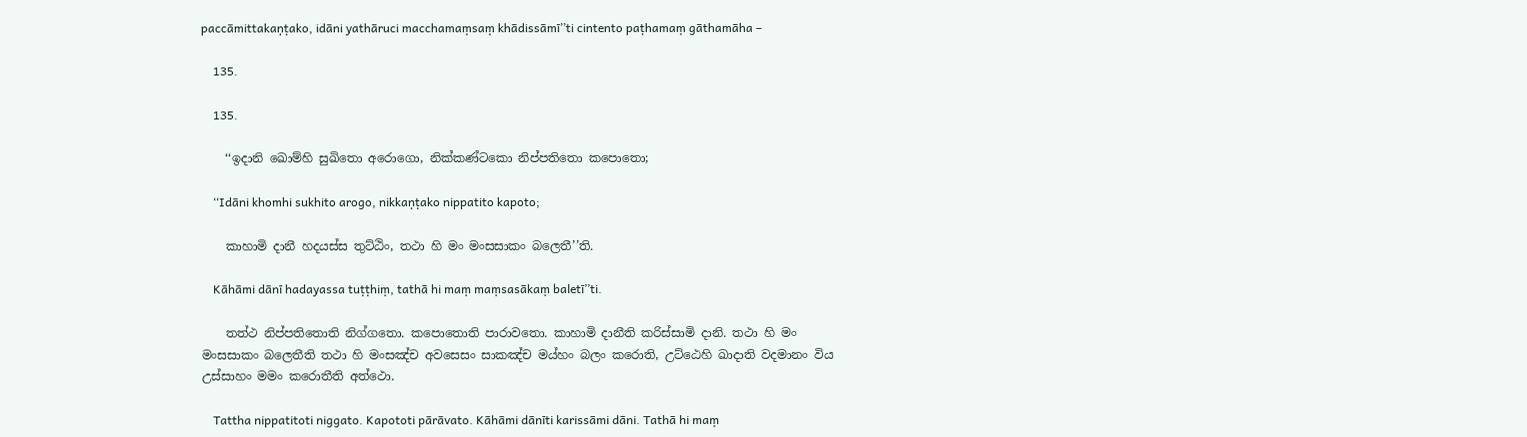paccāmittakaṇṭako, idāni yathāruci macchamaṃsaṃ khādissāmī’’ti cintento paṭhamaṃ gāthamāha –

    135.

    135.

    ‘‘ඉදානි ඛොම්‌හි සුඛිතො අරොගො, නික්‌කණ්‌ටකො නිප්‌පතිතො කපොතො;

    ‘‘Idāni khomhi sukhito arogo, nikkaṇṭako nippatito kapoto;

    කාහාමි දානී හදයස්‌ස තුට්‌ඨිං, තථා හි මං මංසසාකං බලෙතී’’ති.

    Kāhāmi dānī hadayassa tuṭṭhiṃ, tathā hi maṃ maṃsasākaṃ baletī’’ti.

    තත්‌ථ නිප්‌පතිතොති නිග්‌ගතො. කපොතොති පාරාවතො. කාහාමි දානීති කරිස්‌සාමි දානි. තථා හි මං මංසසාකං බලෙතීති තථා හි මංසඤ්‌ච අවසෙසං සාකඤ්‌ච මය්‌හං බලං කරොති, උට්‌ඨෙහි ඛාදාති වදමානං විය උස්‌සාහං මමං කරොතීති අත්‌ථො.

    Tattha nippatitoti niggato. Kapototi pārāvato. Kāhāmi dānīti karissāmi dāni. Tathā hi maṃ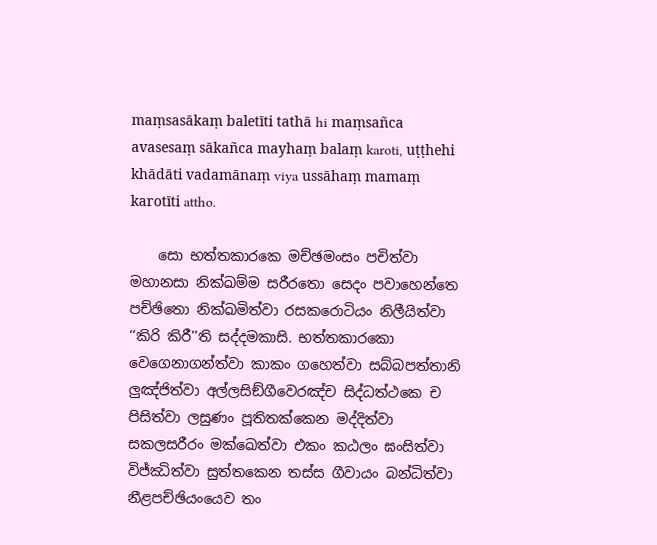maṃsasākaṃ baletīti tathā hi maṃsañca avasesaṃ sākañca mayhaṃ balaṃ karoti, uṭṭhehi khādāti vadamānaṃ viya ussāhaṃ mamaṃ karotīti attho.

    සො භත්‌තකාරකෙ මච්‌ඡමංසං පචිත්‌වා මහානසා නික්‌ඛම්‌ම සරීරතො සෙදං පවාහෙන්‌තෙ පච්‌ඡිතො නික්‌ඛමිත්‌වා රසකරොටියං නිලීයිත්‌වා ‘‘කිරි කිරී’’ති සද්‌දමකාසි. භත්‌තකාරකො වෙගෙනාගන්‌ත්‌වා කාකං ගහෙත්‌වා සබ්‌බපත්‌තානි ලුඤ්‌ජිත්‌වා අල්‌ලසිඞ්‌ගීවෙරඤ්‌ච සිද්‌ධත්‌ථකෙ ච පිසිත්‌වා ලසුණං පූතිතක්‌කෙන මද්‌දිත්‌වා සකලසරීරං මක්‌ඛෙත්‌වා එකං කඨලං ඝංසිත්‌වා විජ්‌ඣිත්‌වා සුත්‌තකෙන තස්‌ස ගීවායං බන්‌ධිත්‌වා නීළපච්‌ඡියංයෙව තං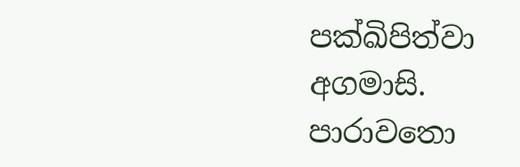පක්‌ඛිපිත්‌වා අගමාසි. පාරාවතො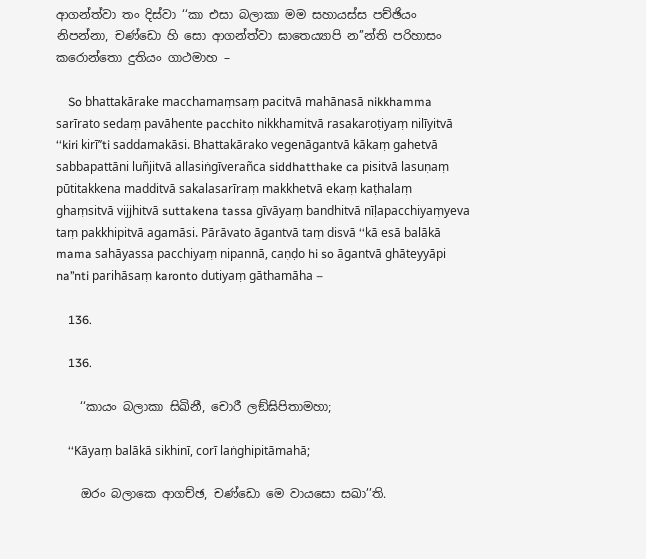ආගන්‌ත්‌වා තං දිස්‌වා ‘‘කා එසා බලාකා මම සහායස්‌ස පච්‌ඡියං නිපන්‌නා, චණ්‌ඩො හි සො ආගන්‌ත්‌වා ඝාතෙය්‍යාපි න’’න්‌ති පරිහාසං කරොන්‌තො දුතියං ගාථමාහ –

    So bhattakārake macchamaṃsaṃ pacitvā mahānasā nikkhamma sarīrato sedaṃ pavāhente pacchito nikkhamitvā rasakaroṭiyaṃ nilīyitvā ‘‘kiri kirī’’ti saddamakāsi. Bhattakārako vegenāgantvā kākaṃ gahetvā sabbapattāni luñjitvā allasiṅgīverañca siddhatthake ca pisitvā lasuṇaṃ pūtitakkena madditvā sakalasarīraṃ makkhetvā ekaṃ kaṭhalaṃ ghaṃsitvā vijjhitvā suttakena tassa gīvāyaṃ bandhitvā nīḷapacchiyaṃyeva taṃ pakkhipitvā agamāsi. Pārāvato āgantvā taṃ disvā ‘‘kā esā balākā mama sahāyassa pacchiyaṃ nipannā, caṇḍo hi so āgantvā ghāteyyāpi na’’nti parihāsaṃ karonto dutiyaṃ gāthamāha –

    136.

    136.

    ‘‘කායං බලාකා සිඛිනී, චොරී ලඞ්‌ඝිපිතාමහා;

    ‘‘Kāyaṃ balākā sikhinī, corī laṅghipitāmahā;

    ඔරං බලාකෙ ආගච්‌ඡ, චණ්‌ඩො මෙ වායසො සඛා’’ති.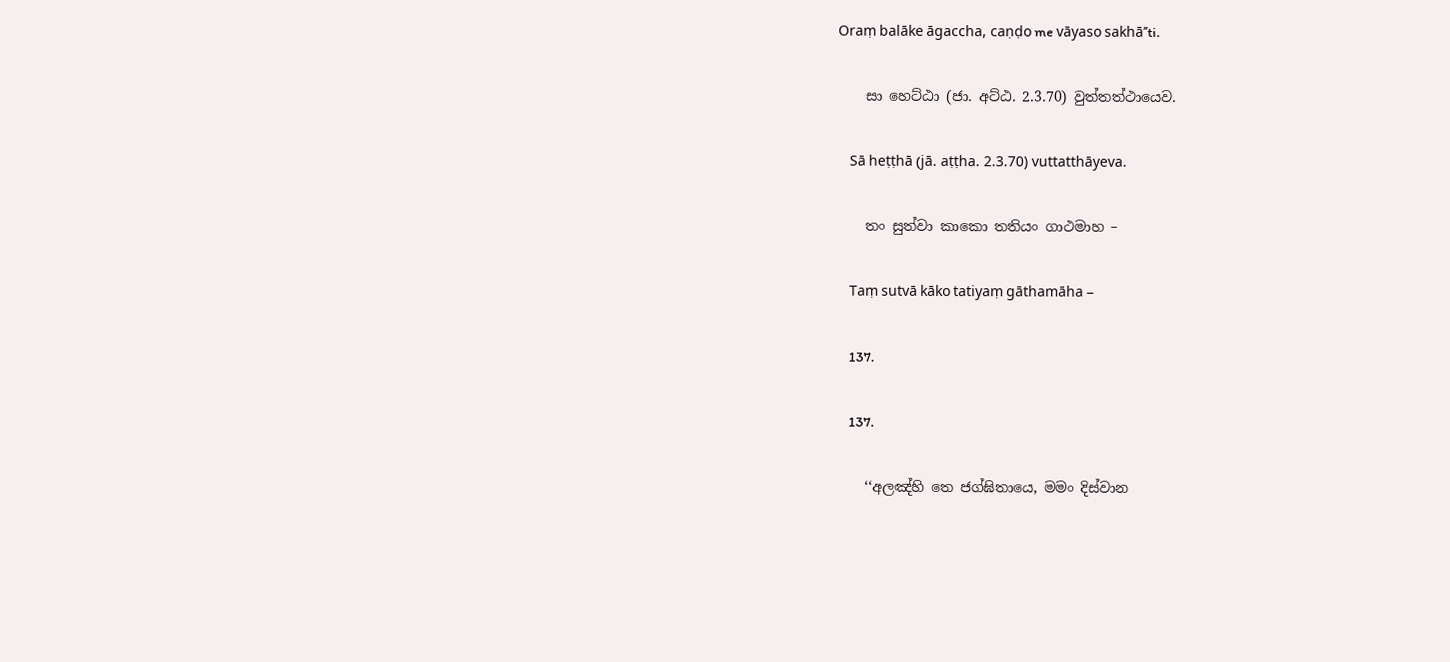Oraṃ balāke āgaccha, caṇḍo me vāyaso sakhā’’ti.

    සා හෙට්‌ඨා (ජා. අට්‌ඨ. 2.3.70) වුත්‌තත්‌ථායෙව.

    Sā heṭṭhā (jā. aṭṭha. 2.3.70) vuttatthāyeva.

    තං සුත්‌වා කාකො තතියං ගාථමාහ –

    Taṃ sutvā kāko tatiyaṃ gāthamāha –

    137.

    137.

    ‘‘අලඤ්‌හි තෙ ජග්‌ඝිතායෙ, මමං දිස්‌වාන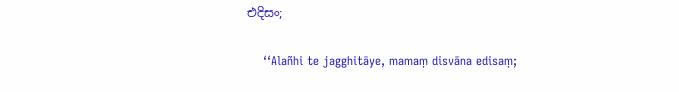එදිසං;

    ‘‘Alañhi te jagghitāye, mamaṃ disvāna edisaṃ;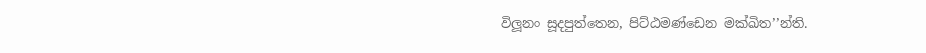විලූනං සූදපුත්‌තෙන, පිට්‌ඨමණ්‌ඩෙන මක්‌ඛිත’’න්‌ති.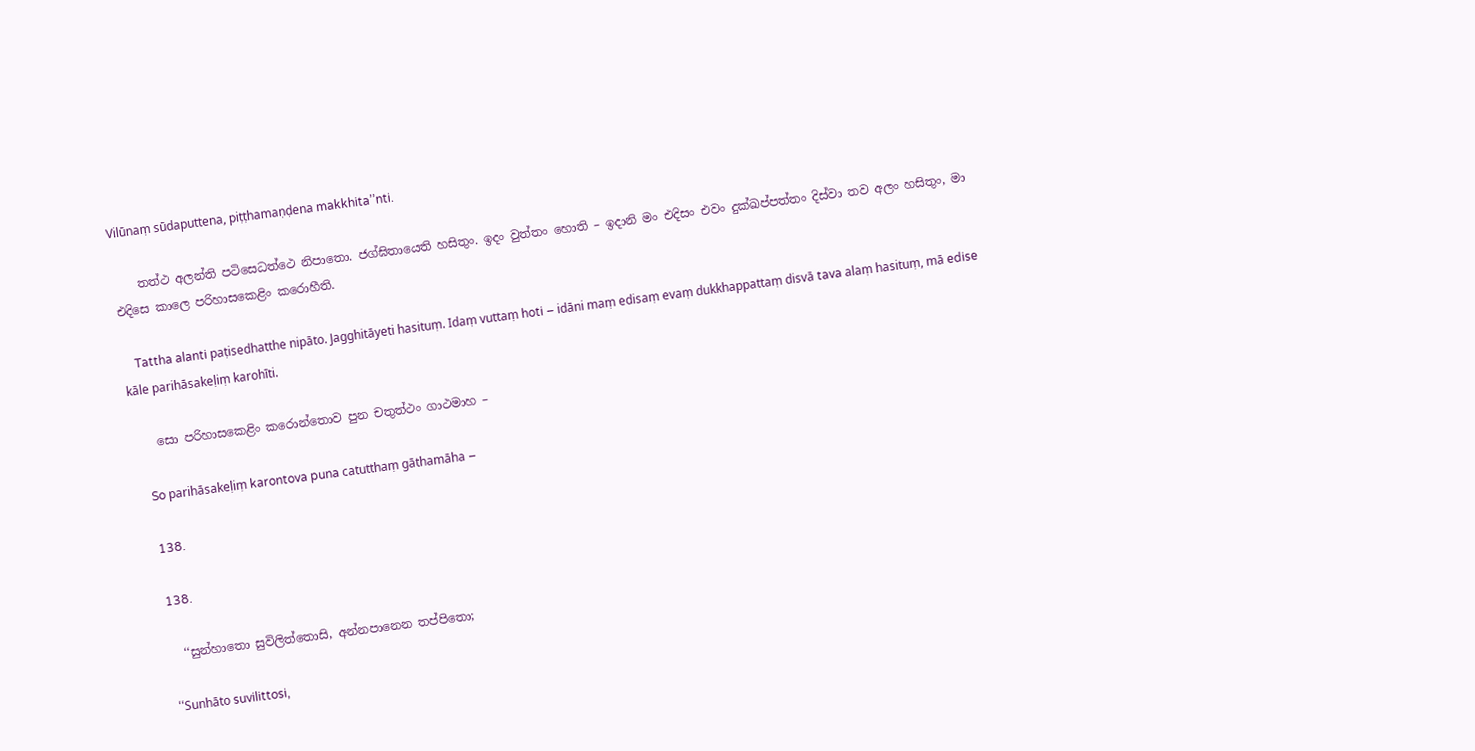Vilūnaṃ sūdaputtena, piṭṭhamaṇḍena makkhita’’nti.

    තත්‌ථ අලන්‌ති පටිසෙධත්‌ථෙ නිපාතො. ජග්‌ඝිතායෙති හසිතුං. ඉදං වුත්‌තං හොති – ඉදානි මං එදිසං එවං දුක්‌ඛප්‌පත්‌තං දිස්‌වා තව අලං හසිතුං, මා එදිසෙ කාලෙ පරිහාසකෙළිං කරොහීති.

    Tattha alanti paṭisedhatthe nipāto. Jagghitāyeti hasituṃ. Idaṃ vuttaṃ hoti – idāni maṃ edisaṃ evaṃ dukkhappattaṃ disvā tava alaṃ hasituṃ, mā edise kāle parihāsakeḷiṃ karohīti.

    සො පරිහාසකෙළිං කරොන්‌තොව පුන චතුත්‌ථං ගාථමාහ –

    So parihāsakeḷiṃ karontova puna catutthaṃ gāthamāha –

    138.

    138.

    ‘‘සුන්‌හාතො සුවිලිත්‌තොසි, අන්‌නපානෙන තප්‌පිතො;

    ‘‘Sunhāto suvilittosi,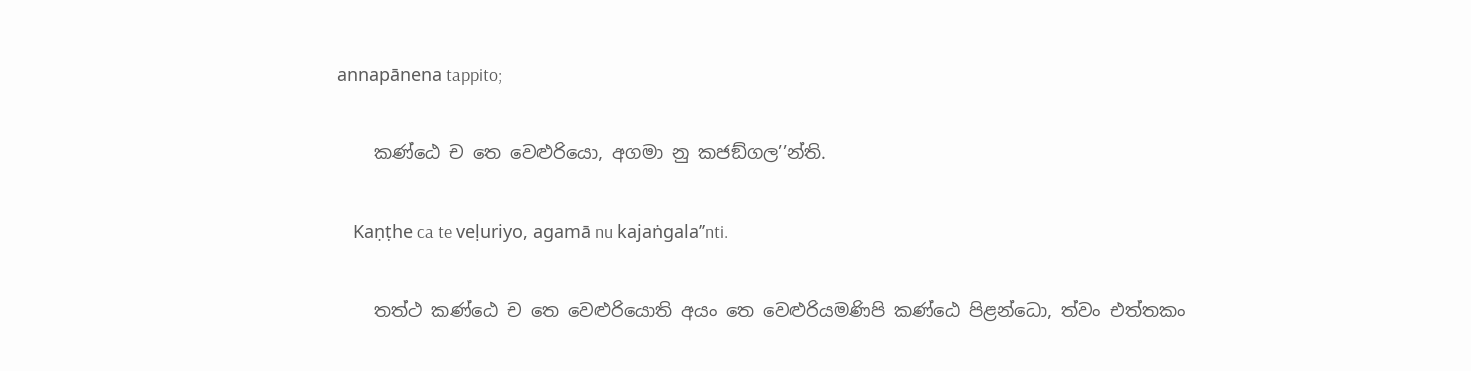annapānena tappito;

    කණ්‌ඨෙ ච තෙ වෙළුරියො, අගමා නු කජඞ්‌ගල’’න්‌ති.

    Kaṇṭhe ca te veḷuriyo, agamā nu kajaṅgala’’nti.

    තත්‌ථ කණ්‌ඨෙ ච තෙ වෙළුරියොති අයං තෙ වෙළුරියමණිපි කණ්‌ඨෙ පිළන්‌ධො, ත්‌වං එත්‌තකං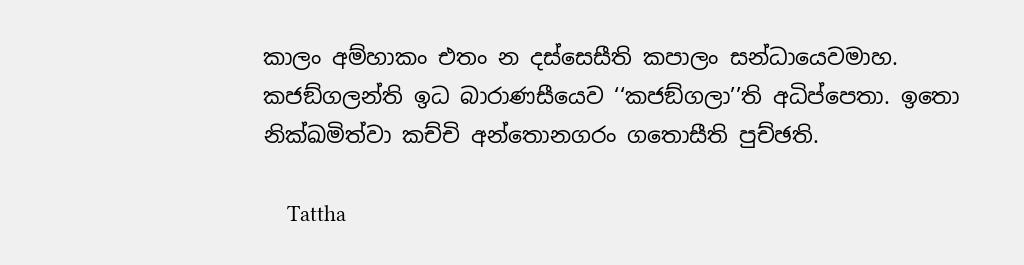කාලං අම්‌හාකං එතං න දස්‌සෙසීති කපාලං සන්‌ධායෙවමාහ. කජඞ්‌ගලන්‌ති ඉධ බාරාණසීයෙව ‘‘කජඞ්‌ගලා’’ති අධිප්‌පෙතා. ඉතො නික්‌ඛමිත්‌වා කච්‌චි අන්‌තොනගරං ගතොසීති පුච්‌ඡති.

    Tattha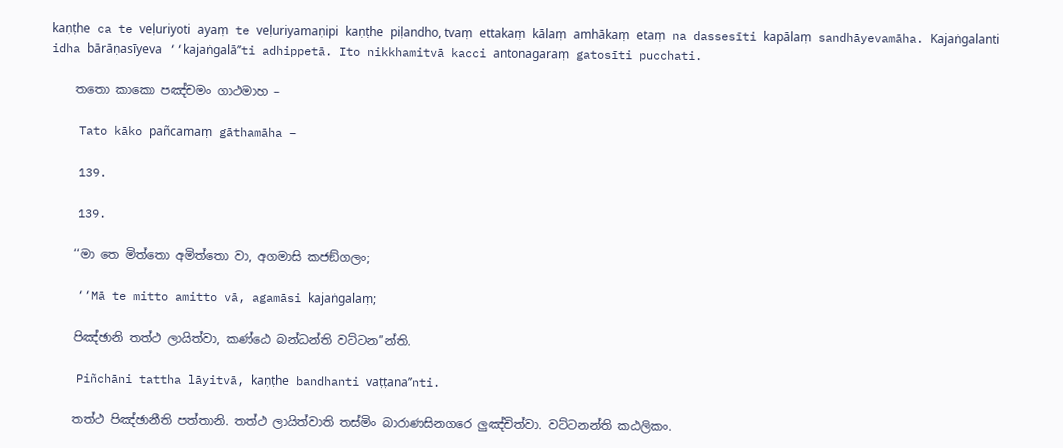kaṇṭhe ca te veḷuriyoti ayaṃ te veḷuriyamaṇipi kaṇṭhe piḷandho, tvaṃ ettakaṃ kālaṃ amhākaṃ etaṃ na dassesīti kapālaṃ sandhāyevamāha. Kajaṅgalanti idha bārāṇasīyeva ‘‘kajaṅgalā’’ti adhippetā. Ito nikkhamitvā kacci antonagaraṃ gatosīti pucchati.

    තතො කාකො පඤ්‌චමං ගාථමාහ –

    Tato kāko pañcamaṃ gāthamāha –

    139.

    139.

    ‘‘මා තෙ මිත්‌තො අමිත්‌තො වා, අගමාසි කජඞ්‌ගලං;

    ‘‘Mā te mitto amitto vā, agamāsi kajaṅgalaṃ;

    පිඤ්‌ඡානි තත්‌ථ ලායිත්‌වා, කණ්‌ඨෙ බන්‌ධන්‌ති වට්‌ටන’’න්‌ති.

    Piñchāni tattha lāyitvā, kaṇṭhe bandhanti vaṭṭana’’nti.

    තත්‌ථ පිඤ්‌ඡානීති පත්‌තානි. තත්‌ථ ලායිත්‌වාති තස්‌මිං බාරාණසිනගරෙ ලුඤ්‌චිත්‌වා. වට්‌ටනන්‌ති කඨලිකං.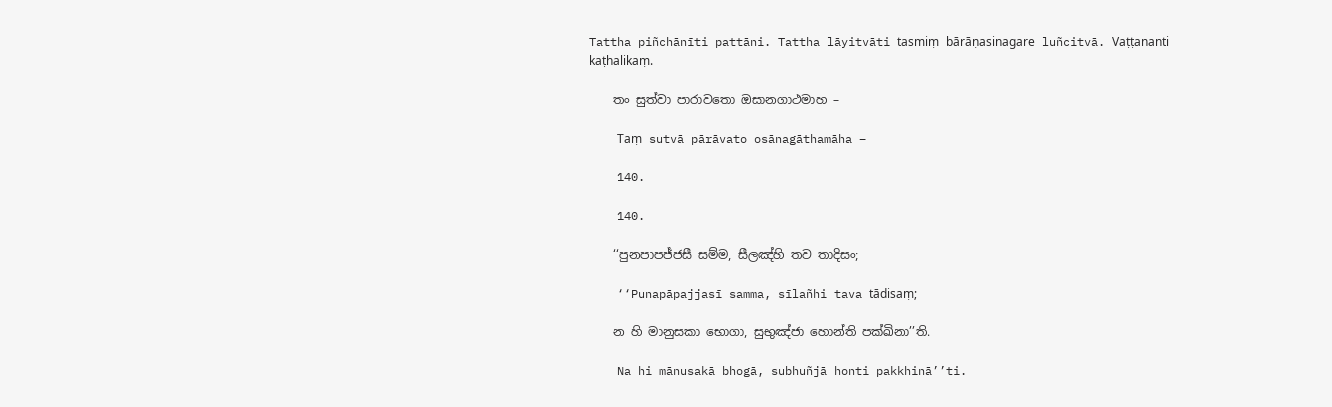Tattha piñchānīti pattāni. Tattha lāyitvāti tasmiṃ bārāṇasinagare luñcitvā. Vaṭṭananti kaṭhalikaṃ.

    තං සුත්‌වා පාරාවතො ඔසානගාථමාහ –

    Taṃ sutvā pārāvato osānagāthamāha –

    140.

    140.

    ‘‘පුනපාපජ්‌ජසී සම්‌ම, සීලඤ්‌හි තව තාදිසං;

    ‘‘Punapāpajjasī samma, sīlañhi tava tādisaṃ;

    න හි මානුසකා භොගා, සුභුඤ්‌ජා හොන්‌ති පක්‌ඛිනා’’ති.

    Na hi mānusakā bhogā, subhuñjā honti pakkhinā’’ti.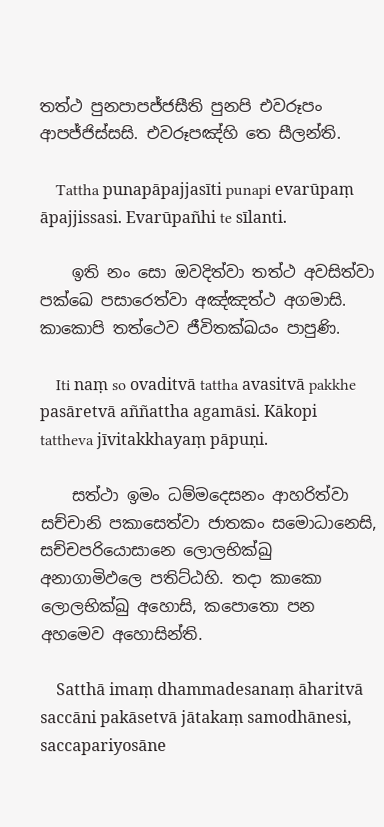තත්‌ථ පුනපාපජ්‌ජසීති පුනපි එවරූපං ආපජ්‌ජිස්‌සසි. එවරූපඤ්‌හි තෙ සීලන්‌ති.

    Tattha punapāpajjasīti punapi evarūpaṃ āpajjissasi. Evarūpañhi te sīlanti.

    ඉති නං සො ඔවදිත්‌වා තත්‌ථ අවසිත්‌වා පක්‌ඛෙ පසාරෙත්‌වා අඤ්‌ඤත්‌ථ අගමාසි. කාකොපි තත්‌ථෙව ජීවිතක්‌ඛයං පාපුණි.

    Iti naṃ so ovaditvā tattha avasitvā pakkhe pasāretvā aññattha agamāsi. Kākopi tattheva jīvitakkhayaṃ pāpuṇi.

    සත්‌ථා ඉමං ධම්‌මදෙසනං ආහරිත්‌වා සච්‌චානි පකාසෙත්‌වා ජාතකං සමොධානෙසි, සච්‌චපරියොසානෙ ලොලභික්‌ඛු අනාගාමිඵලෙ පතිට්‌ඨහි. තදා කාකො ලොලභික්‌ඛු අහොසි, කපොතො පන අහමෙව අහොසින්‌ති.

    Satthā imaṃ dhammadesanaṃ āharitvā saccāni pakāsetvā jātakaṃ samodhānesi, saccapariyosāne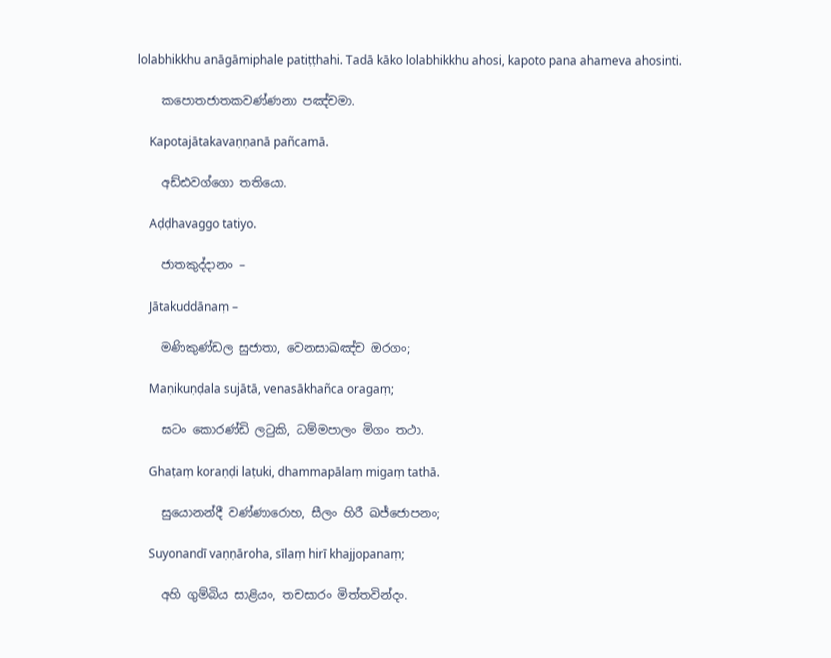lolabhikkhu anāgāmiphale patiṭṭhahi. Tadā kāko lolabhikkhu ahosi, kapoto pana ahameva ahosinti.

    කපොතජාතකවණ්‌ණනා පඤ්‌චමා.

    Kapotajātakavaṇṇanā pañcamā.

    අඩ්‌ඪවග්‌ගො තතියො.

    Aḍḍhavaggo tatiyo.

    ජාතකුද්‌දානං –

    Jātakuddānaṃ –

    මණිකුණ්‌ඩල සුජාතා, වෙනසාඛඤ්‌ච ඔරගං;

    Maṇikuṇḍala sujātā, venasākhañca oragaṃ;

    ඝටං කොරණ්‌ඩි ලටුකි, ධම්‌මපාලං මිගං තථා.

    Ghaṭaṃ koraṇḍi laṭuki, dhammapālaṃ migaṃ tathā.

    සුයොනන්‌දී වණ්‌ණාරොහ, සීලං හිරී ඛජ්‌ජොපනං;

    Suyonandī vaṇṇāroha, sīlaṃ hirī khajjopanaṃ;

    අහි ගුම්‌බිය සාළියං, තචසාරං මිත්‌තවින්‌දං.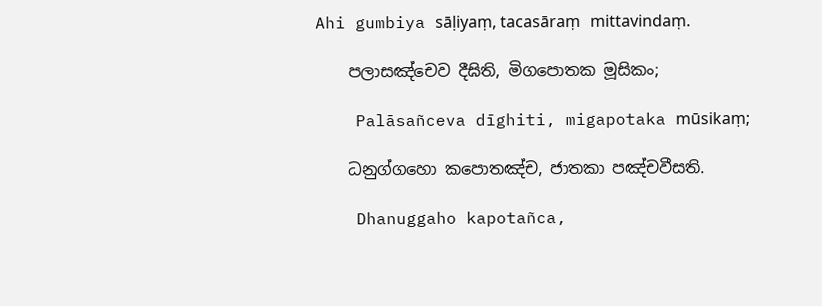Ahi gumbiya sāḷiyaṃ, tacasāraṃ mittavindaṃ.

    පලාසඤ්‌චෙව දීඝිති, මිගපොතක මූසිකං;

    Palāsañceva dīghiti, migapotaka mūsikaṃ;

    ධනුග්‌ගහො කපොතඤ්‌ච, ජාතකා පඤ්‌චවීසති.

    Dhanuggaho kapotañca,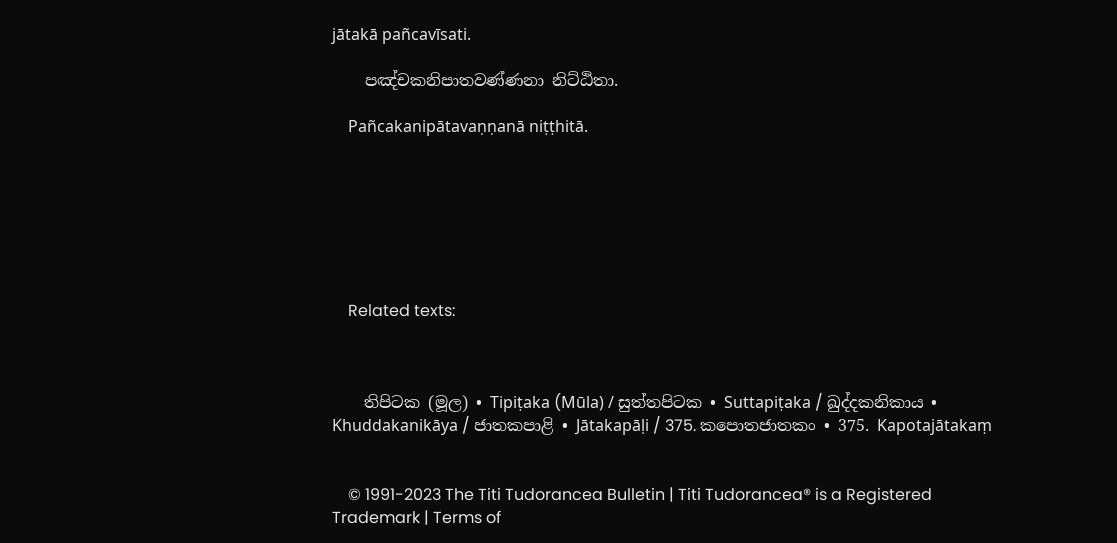jātakā pañcavīsati.

    පඤ්‌චකනිපාතවණ්‌ණනා නිට්‌ඨිතා.

    Pañcakanipātavaṇṇanā niṭṭhitā.







    Related texts:



    තිපිටක (මූල) • Tipiṭaka (Mūla) / සුත්‌තපිටක • Suttapiṭaka / ඛුද්‌දකනිකාය • Khuddakanikāya / ජාතකපාළි • Jātakapāḷi / 375. කපොතජාතකං • 375. Kapotajātakaṃ


    © 1991-2023 The Titi Tudorancea Bulletin | Titi Tudorancea® is a Registered Trademark | Terms of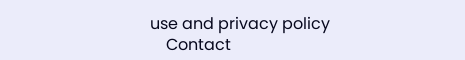use and privacy policy
    Contact